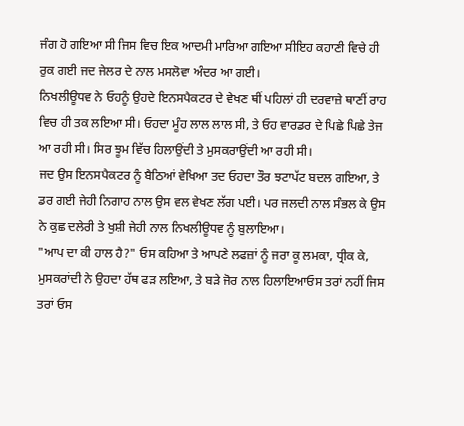ਜੰਗ ਹੋ ਗਇਆ ਸੀ ਜਿਸ ਵਿਚ ਇਕ ਆਦਮੀ ਮਾਰਿਆ ਗਇਆ ਸੀਇਹ ਕਹਾਣੀ ਵਿਚੇ ਹੀ ਰੁਕ ਗਈ ਜਦ ਜੇਲਰ ਦੇ ਨਾਲ ਮਸਲੋਵਾ ਅੰਦਰ ਆ ਗਈ।
ਨਿਖਲੀਊਧਵ ਨੇ ਓਹਨੂੰ ਉਹਦੇ ਇਨਸਪੈਕਟਰ ਦੇ ਵੇਖਣ ਥੀਂ ਪਹਿਲਾਂ ਹੀ ਦਰਵਾਜ਼ੇ ਥਾਣੀਂ ਰਾਹ ਵਿਚ ਹੀ ਤਕ ਲਇਆ ਸੀ। ਓਹਦਾ ਮੂੰਹ ਲਾਲ ਲਾਲ ਸੀ, ਤੇ ਓਹ ਵਾਰਡਰ ਦੇ ਪਿਛੇ ਪਿਛੇ ਤੇਜ ਆ ਰਹੀ ਸੀ। ਸਿਰ ਝੂਮ ਵਿੱਚ ਹਿਲਾਉਂਦੀ ਤੇ ਮੁਸਕਰਾਉਂਦੀ ਆ ਰਹੀ ਸੀ।
ਜਦ ਉਸ ਇਨਸਪੈਕਟਰ ਨੂੰ ਬੈਠਿਆਂ ਵੇਖਿਆ ਤਦ ਓਹਦਾ ਤੌਰ ਝਟਾਪੱਟ ਬਦਲ ਗਇਆ, ਤੇ ਡਰ ਗਈ ਜੇਹੀ ਨਿਗਾਹ ਨਾਲ ਉਸ ਵਲ ਵੇਖਣ ਲੱਗ ਪਈ। ਪਰ ਜਲਦੀ ਨਾਲ ਸੰਭਲ ਕੇ ਉਸ ਨੇ ਕੁਛ ਦਲੇਰੀ ਤੇ ਖੁਸ਼ੀ ਜੇਹੀ ਨਾਲ ਨਿਖਲੀਊਧਵ ਨੂੰ ਬੁਲਾਇਆ।
"ਆਪ ਦਾ ਕੀ ਹਾਲ ਹੈ?" ਓਸ ਕਹਿਆ ਤੇ ਆਪਣੇ ਲਫਜ਼ਾਂ ਨੂੰ ਜਰਾ ਕੂ ਲਮਕਾ, ਧ੍ਰੀਕ ਕੇ, ਮੁਸਕਰਾਂਦੀ ਨੇ ਉਹਦਾ ਹੱਥ ਫੜ ਲਇਆ, ਤੇ ਬੜੇ ਜੋਰ ਨਾਲ ਹਿਲਾਇਆਓਸ ਤਰਾਂ ਨਹੀਂ ਜਿਸ ਤਰਾਂ ਓਸ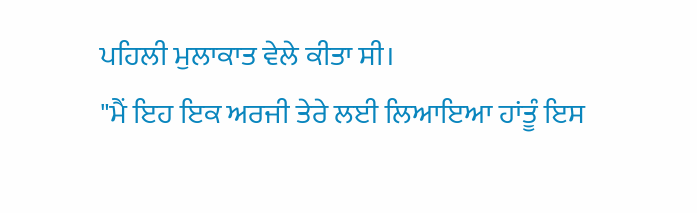ਪਹਿਲੀ ਮੁਲਾਕਾਤ ਵੇਲੇ ਕੀਤਾ ਸੀ।
"ਮੈਂ ਇਹ ਇਕ ਅਰਜੀ ਤੇਰੇ ਲਈ ਲਿਆਇਆ ਹਾਂਤੂੰ ਇਸ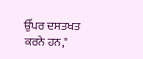ਉੱਪਰ ਦਸਤਖਤ ਕਰਨੇ ਹਨ,"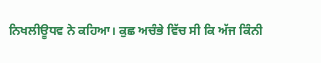ਨਿਖਲੀਊਧਵ ਨੇ ਕਹਿਆ। ਕੁਛ ਅਚੰਭੇ ਵਿੱਚ ਸੀ ਕਿ ਅੱਜ ਕਿੰਨੀ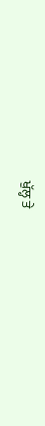ਖੁੱਲ੍ਹ ਤੇ